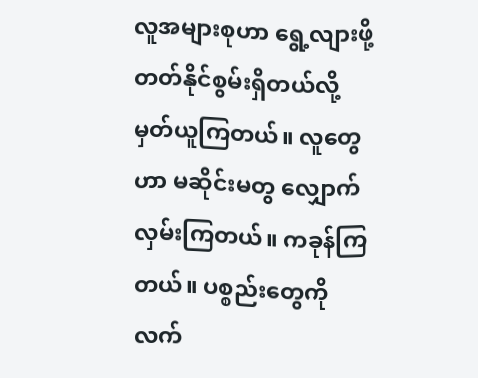လူအများစုဟာ ရွေ့လျားဖို့ တတ်နိုင်စွမ်းရှိတယ်လို့ မှတ်ယူကြတယ်။ လူတွေဟာ မဆိုင်းမတွ လျှောက်လှမ်းကြတယ်။ ကခုန်ကြတယ်။ ပစ္စည်းတွေကို လက်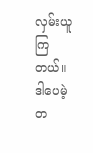လှမ်းယူကြတယ်။ ဒါပေမဲ့ တ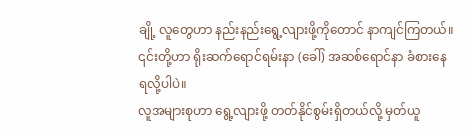ချို့ လူတွေဟာ နည်းနည်းရွေ့လျားဖို့ကိုတောင် နာကျင်ကြတယ်။ ၎င်းတို့ဟာ ရိုးဆက်ရောင်ရမ်းနာ (ခေါ်) အဆစ်ရောင်နာ ခံစားနေရလို့ပါပဲ။
လူအများစုဟာ ရွေ့လျားဖို့ တတ်နိုင်စွမ်းရှိတယ်လို့ မှတ်ယူ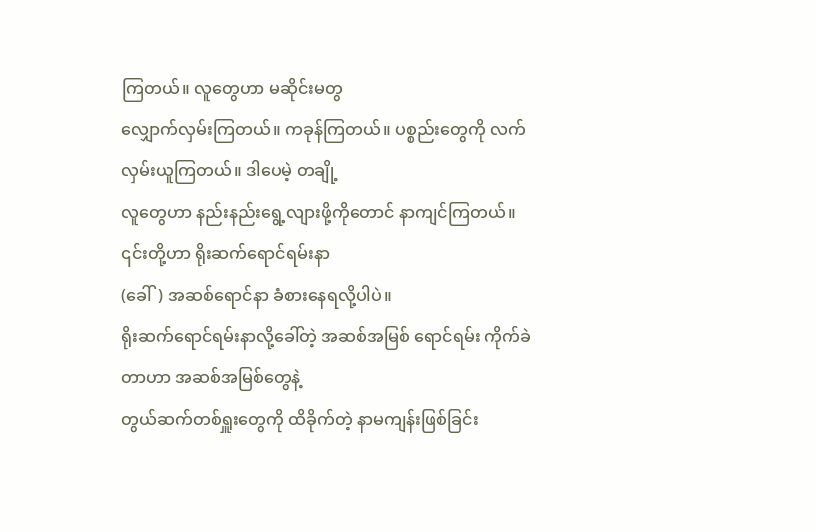ကြတယ်။ လူတွေဟာ မဆိုင်းမတွ
လျှောက်လှမ်းကြတယ်။ ကခုန်ကြတယ်။ ပစ္စည်းတွေကို လက်လှမ်းယူကြတယ်။ ဒါပေမဲ့ တချို့
လူတွေဟာ နည်းနည်းရွေ့လျားဖို့ကိုတောင် နာကျင်ကြတယ်။ ၎င်းတို့ဟာ ရိုးဆက်ရောင်ရမ်းနာ
(ခေါ်) အဆစ်ရောင်နာ ခံစားနေရလို့ပါပဲ။
ရိုးဆက်ရောင်ရမ်းနာလို့ခေါ်တဲ့ အဆစ်အမြစ် ရောင်ရမ်း ကိုက်ခဲတာဟာ အဆစ်အမြစ်တွေနဲ့
တွယ်ဆက်တစ်ရှူးတွေကို ထိခိုက်တဲ့ နာမကျန်းဖြစ်ခြင်း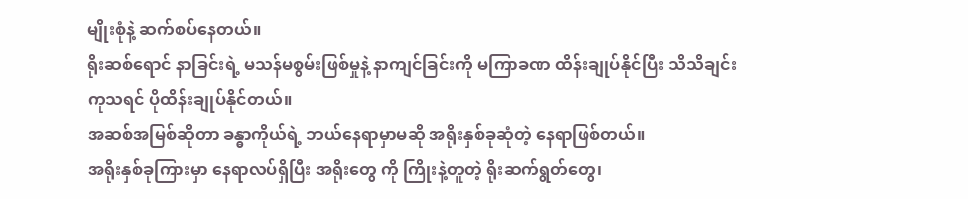မျိုးစုံနဲ့ ဆက်စပ်နေတယ်။
ရိုးဆစ်ရောင် နာခြင်းရဲ့ မသန်မစွမ်းဖြစ်မှုနဲ့ နာကျင်ခြင်းကို မကြာခဏ ထိန်းချုပ်နိုင်ပြီး သိသိချင်း
ကုသရင် ပိုထိန်းချုပ်နိုင်တယ်။
အဆစ်အမြစ်ဆိုတာ ခန္ဓာကိုယ်ရဲ့ ဘယ်နေရာမှာမဆို အရိုးနှစ်ခုဆုံတဲ့ နေရာဖြစ်တယ်။
အရိုးနှစ်ခုကြားမှာ နေရာလပ်ရှိပြီး အရိုးတွေ ကို ကြိုးနဲ့တူတဲ့ ရိုးဆက်ရွတ်တွေ၊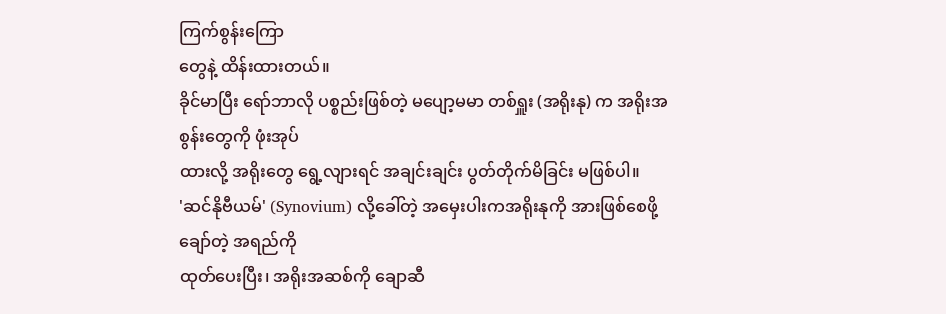ကြက်စွန်းကြော
တွေနဲ့ ထိန်းထားတယ်။
ခိုင်မာပြီး ရော်ဘာလို ပစ္စည်းဖြစ်တဲ့ မပျော့မမာ တစ်ရှူး (အရိုးနု) က အရိုးအစွန်းတွေကို ဖုံးအုပ်
ထားလို့ အရိုးတွေ ရွေ့လျားရင် အချင်းချင်း ပွတ်တိုက်မိခြင်း မဖြစ်ပါ။
'ဆင်နိုဗီယမ်' (Synovium) လို့ခေါ်တဲ့ အမှေးပါးကအရိုးနုကို အားဖြစ်စေဖို့ ချော်တဲ့ အရည်ကို
ထုတ်ပေးပြီး၊ အရိုးအဆစ်ကို ချောဆီ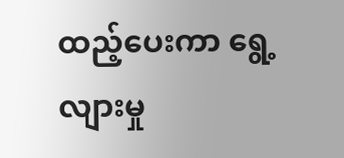ထည့်ပေးကာ ရွေ့လျားမှု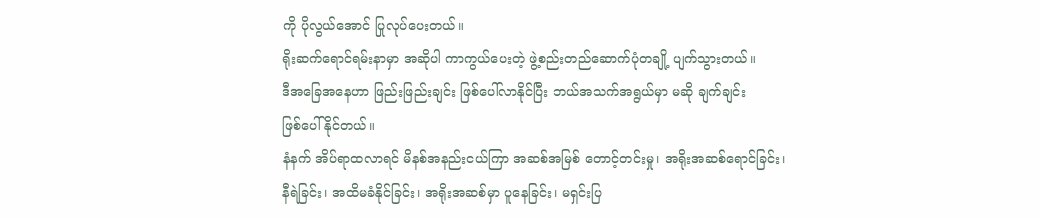ကို ပိုလွယ်အောင် ပြုလုပ်ပေးတယ်။
ရိုးဆက်ရောင်ရမ်းနာမှာ အဆိုပါ ကာကွယ်ပေးတဲ့ ဖွဲ့စည်းတည်ဆောက်ပုံတချို့ ပျက်သွားတယ်။
ဒီအခြေအနေဟာ ဖြည်းဖြည်းချင်း ဖြစ်ပေါ်လာနိုင်ပြီး ဘယ်အသက်အရွယ်မှာ မဆို ချက်ချင်း
ဖြစ်ပေါ်နိုင်တယ်။
နံနက် အိပ်ရာထလာရင် မိနစ်အနည်းငယ်ကြာ အဆစ်အမြစ် တောင့်တင်းမှု၊ အရိုးအဆစ်ရောင်ခြင်း၊
နီရဲခြင်း၊ အထိမခံနိုင်ခြင်း၊ အရိုးအဆစ်မှာ ပူနေခြင်း၊ မရှင်းပြ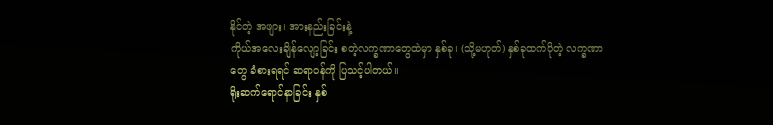နိုင်တဲ့ အဖျား၊ အားနည်းခြင်းနဲ့
ကိုယ်အလေးချိန်လျော့ခြင်း စတဲ့လက္ခဏာတွေထဲမှာ နှစ်ခု၊ (သို့မဟုတ်) နှစ်ခုထက်ပိုတဲ့ လက္ခဏာ
တွေ ခံစားရရင် ဆရာဝန်ကို ပြသင့်ပါတယ်။
ရိုးဆက်ရောင်နာခြင်း နှစ်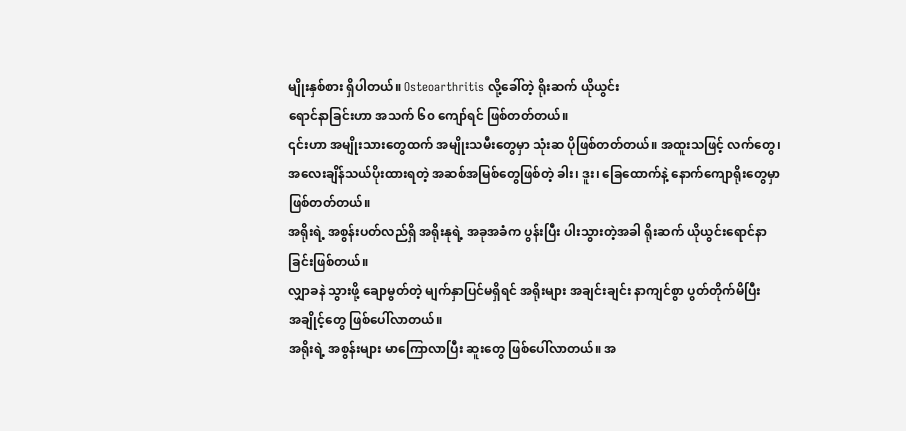မျိုးနှစ်စား ရှိပါတယ်။ Osteoarthritis လို့ခေါ်တဲ့ ရိုးဆက် ယိုယွင်း
ရောင်နာခြင်းဟာ အသက် ၆၀ ကျော်ရင် ဖြစ်တတ်တယ်။
၎င်းဟာ အမျိုးသားတွေထက် အမျိုးသမီးတွေမှာ သုံးဆ ပိုဖြစ်တတ်တယ်။ အထူးသဖြင့် လက်တွေ၊
အလေးချိန်သယ်ပိုးထားရတဲ့ အဆစ်အမြစ်တွေဖြစ်တဲ့ ခါး၊ ဒူး၊ ခြေထောက်နဲ့ နောက်ကျောရိုးတွေမှာ
ဖြစ်တတ်တယ်။
အရိုးရဲ့ အစွန်းပတ်လည်ရှိ အရိုးနုရဲ့ အခုအခံက ပွန်းပြီး ပါးသွားတဲ့အခါ ရိုးဆက် ယိုယွင်းရောင်နာ
ခြင်းဖြစ်တယ်။
လျှာခနဲ သွားဖို့ ချောမွတ်တဲ့ မျက်နှာပြင်မရှိရင် အရိုးများ အချင်းချင်း နာကျင်စွာ ပွတ်တိုက်မိပြီး
အချိုင့်တွေ ဖြစ်ပေါ်လာတယ်။
အရိုးရဲ့ အစွန်းများ မာကြောလာပြီး ဆူးတွေ ဖြစ်ပေါ်လာတယ်။ အ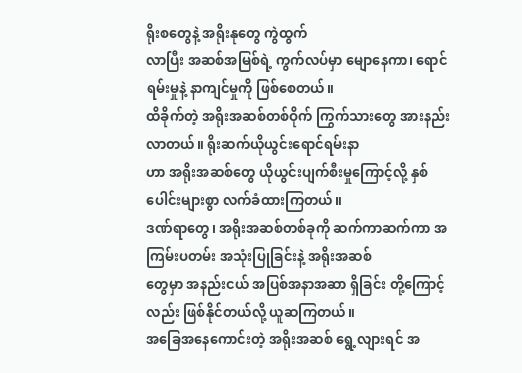ရိုးစတွေနဲ့ အရိုးနုတွေ ကွဲထွက်
လာပြီး အဆစ်အမြစ်ရဲ့ ကွက်လပ်မှာ မျောနေကာ၊ ရောင်ရမ်းမှုနဲ့ နာကျင်မှုကို ဖြစ်စေတယ်။
ထိခိုက်တဲ့ အရိုးအဆစ်တစ်ဝိုက် ကြွက်သားတွေ အားနည်းလာတယ်။ ရိုးဆက်ယိုယွင်းရောင်ရမ်းနာ
ဟာ အရိုးအဆစ်တွေ ယိုယွင်းပျက်စီးမှုကြောင့်လို့ နှစ်ပေါင်းများစွာ လက်ခံထားကြတယ်။
ဒဏ်ရာတွေ၊ အရိုးအဆစ်တစ်ခုကို ဆက်ကာဆက်ကာ အကြမ်းပတမ်း အသုံးပြုခြင်းနဲ့ အရိုးအဆစ်
တွေမှာ အနည်းငယ် အပြစ်အနာအဆာ ရှိခြင်း တို့ကြောင့်လည်း ဖြစ်နိုင်တယ်လို့ ယူဆကြတယ်။
အခြေအနေကောင်းတဲ့ အရိုးအဆစ် ရွေ့လျားရင် အ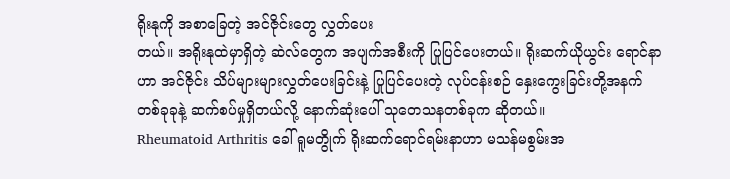ရိုးနုကို အစာခြေတဲ့ အင်ဇိုင်းတွေ လွှတ်ပေး
တယ်။ အရိုးနုထဲမှာရှိတဲ့ ဆဲလ်တွေက အပျက်အစီးကို ပြုပြင်ပေးတယ်။ ရိုးဆက်ယိုယွင်း ရောင်နာ
ဟာ အင်ဇိုင်း သိပ်များများလွှတ်ပေးခြင်းနဲ့ ပြုပြင်ပေးတဲ့ လုပ်ငန်းစဉ် နှေးကွေးခြင်းတို့အနက်
တစ်ခုခုနဲ့ ဆက်စပ်မှုရှိတယ်လို့ နောက်ဆုံးပေါ် သုတေသနတစ်ခုက ဆိုတယ်။
Rheumatoid Arthritis ခေါ် ရူမတွိုက် ရိုးဆက်ရောင်ရမ်းနာဟာ မသန်မစွမ်းအ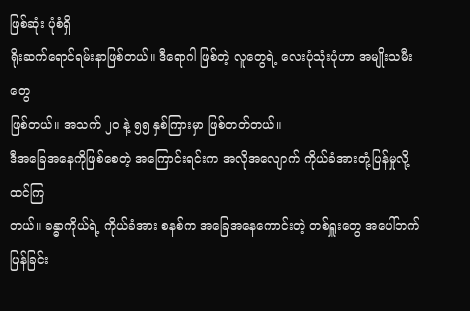ဖြစ်ဆုံး ပုံစံရှိ
ရိုးဆက်ရောင်ရမ်းနာဖြစ်တယ်။ ဒီရောဂါ ဖြစ်တဲ့ လူတွေရဲ့ လေးပုံသုံးပုံဟာ အမျိုးသမီးတွေ
ဖြစ်တယ်။ အသက် ၂၀ နဲ့ ၅၅ နှစ်ကြားမှာ ဖြစ်တတ်တယ်။
ဒီအခြေအနေကိုဖြစ်စေတဲ့ အကြောင်းရင်းက အလိုအလျောက် ကိုယ်ခံအားတုံ့ပြန်မှုလို့ ထင်ကြ
တယ်။ ခန္ဓာကိုယ်ရဲ့ ကိုယ်ခံအား စနစ်က အခြေအနေကောင်းတဲ့ တစ်ရှူးတွေ အပေါ်ဘက်ပြန်ခြင်း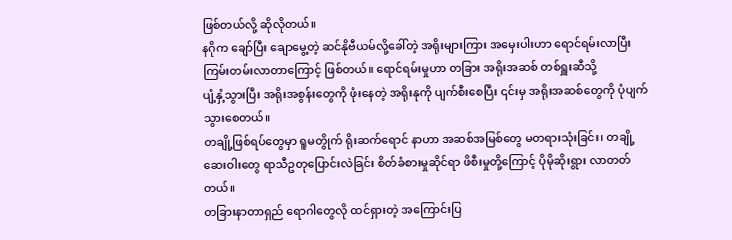ဖြစ်တယ်လို့ ဆိုလိုတယ်။
နဂိုက ချော်ပြီး ချောမွေ့တဲ့ ဆင်နိုဗီယမ်လို့ခေါ်တဲ့ အရိုးများကြား အမှေးပါးဟာ ရောင်ရမ်းလာပြီး
ကြမ်းတမ်းလာတာကြောင့် ဖြစ်တယ်။ ရောင်ရမ်းမှုဟာ တခြား အရိုးအဆစ် တစ်ရှူးဆီသို့
ပျံ့နှံ့သွားပြီး အရိုးအစွန်းတွေကို ဖုံးနေတဲ့ အရိုးနုကို ပျက်စီးစေပြီး ၎င်းမှ အရိုးအဆစ်တွေကို ပုံပျက်
သွားစေတယ်။
တချို့ဖြစ်ရပ်တွေမှာ ရူမတွိုက် ရိုးဆက်ရောင် နာဟာ အဆစ်အမြစ်တွေ မတရားသုံးခြင်း၊ တချို့
ဆေးဝါးတွေ ရာသီဥတုပြောင်းလဲခြင်း စိတ်ခံစားမှုဆိုင်ရာ ဖိစီးမှုတို့ကြောင့် ပိုမိုဆိုးရွား လာတတ်
တယ်။
တခြားနာတာရှည် ရောဂါတွေလို ထင်ရှားတဲ့ အကြောင်းပြ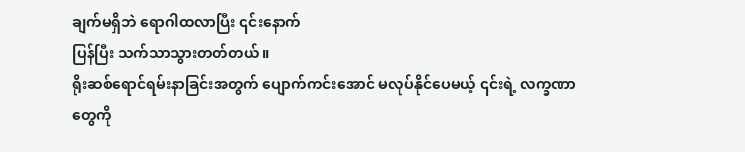ချက်မရှိဘဲ ရောဂါထလာပြီး ၎င်းနောက်
ပြန်ပြီး သက်သာသွားတတ်တယ်။
ရိုးဆစ်ရောင်ရမ်းနာခြင်းအတွက် ပျောက်ကင်းအောင် မလုပ်နိုင်ပေမယ့် ၎င်းရဲ့ လက္ခဏာတွေကို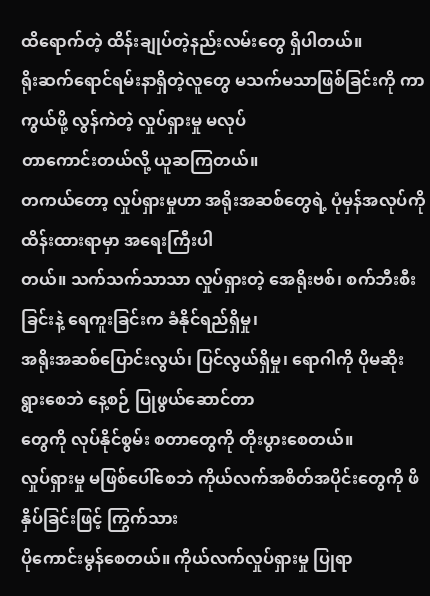ထိရောက်တဲ့ ထိန်းချုပ်တဲ့နည်းလမ်းတွေ ရှိပါတယ်။
ရိုးဆက်ရောင်ရမ်းနာရှိတဲ့လူတွေ မသက်မသာဖြစ်ခြင်းကို ကာကွယ်ဖို့ လွန်ကဲတဲ့ လှုပ်ရှားမှု မလုပ်
တာကောင်းတယ်လို့ ယူဆကြတယ်။
တကယ်တော့ လှုပ်ရှားမှုဟာ အရိုးအဆစ်တွေရဲ့ ပုံမှန်အလုပ်ကို ထိန်းထားရာမှာ အရေးကြီးပါ
တယ်။ သက်သက်သာသာ လှုပ်ရှားတဲ့ အေရိုးဗစ်၊ စက်ဘီးစီးခြင်းနဲ့ ရေကူးခြင်းက ခံနိုင်ရည်ရှိမှု၊
အရိုးအဆစ်ပြောင်းလွယ်၊ ပြင်လွယ်ရှိမှု၊ ရောဂါကို ပိုမဆိုးရွားစေဘဲ နေ့စဉ် ပြုဖွယ်ဆောင်တာ
တွေကို လုပ်နိုင်စွမ်း စတာတွေကို တိုးပွားစေတယ်။
လှုပ်ရှားမှု မဖြစ်ပေါ်စေဘဲ ကိုယ်လက်အစိတ်အပိုင်းတွေကို ဖိနှိပ်ခြင်းဖြင့် ကြွက်သား
ပိုကောင်းမွန်စေတယ်။ ကိုယ်လက်လှုပ်ရှားမှု ပြုရာ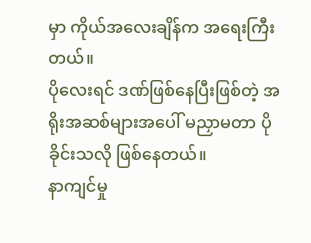မှာ ကိုယ်အလေးချိန်က အရေးကြီးတယ်။
ပိုလေးရင် ဒဏ်ဖြစ်နေပြီးဖြစ်တဲ့ အရိုးအဆစ်များအပေါ် မညှာမတာ ပိုခိုင်းသလို ဖြစ်နေတယ်။
နာကျင်မှု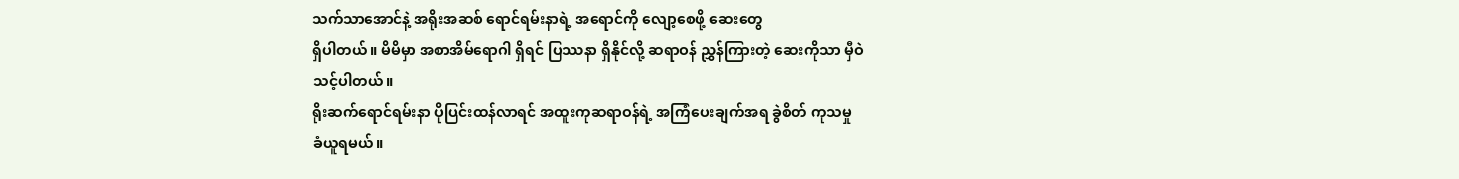သက်သာအောင်နဲ့ အရိုးအဆစ် ရောင်ရမ်းနာရဲ့ အရောင်ကို လျော့စေဖို့ ဆေးတွေ
ရှိပါတယ်။ မိမိမှာ အစာအိမ်ရောဂါ ရှိရင် ပြဿနာ ရှိနိုင်လို့ ဆရာဝန် ညွှန်ကြားတဲ့ ဆေးကိုသာ မှီဝဲ
သင့်ပါတယ်။
ရိုးဆက်ရောင်ရမ်းနာ ပိုပြင်းထန်လာရင် အထူးကုဆရာဝန်ရဲ့ အကြံပေးချက်အရ ခွဲစိတ် ကုသမှု
ခံယူရမယ်။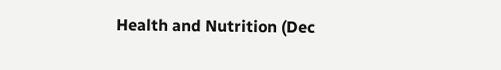Health and Nutrition (Dec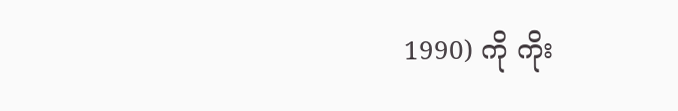1990) ကို ကိုး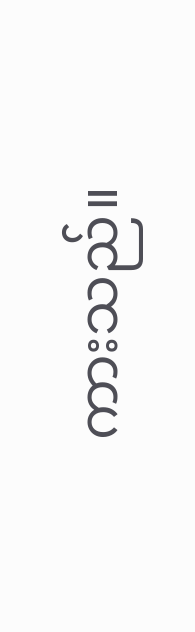ကားသည်။